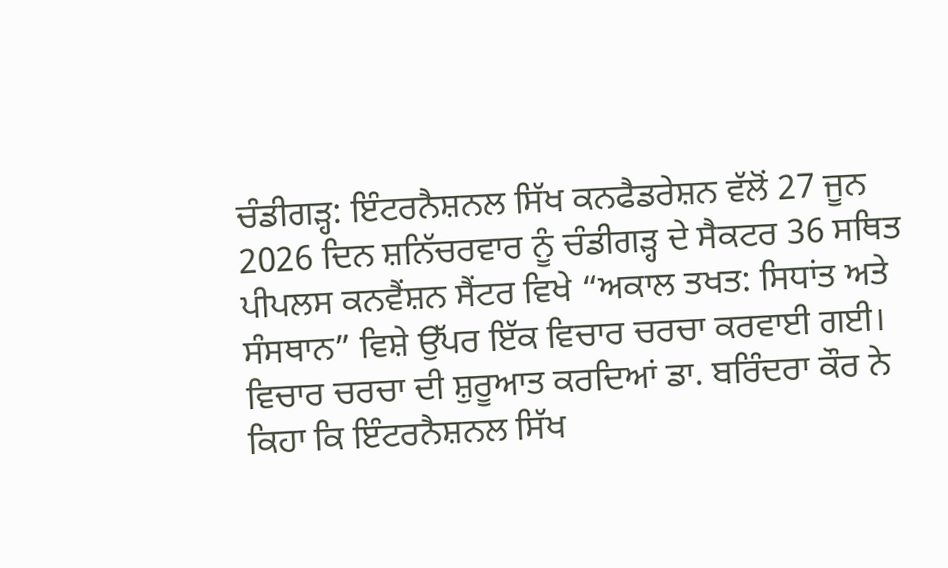ਚੰਡੀਗੜ੍ਹ: ਇੰਟਰਨੈਸ਼ਨਲ ਸਿੱਖ ਕਨਫੈਡਰੇਸ਼ਨ ਵੱਲੋਂ 27 ਜੂਨ 2026 ਦਿਨ ਸ਼ਨਿੱਚਰਵਾਰ ਨੂੰ ਚੰਡੀਗੜ੍ਹ ਦੇ ਸੈਕਟਰ 36 ਸਥਿਤ ਪੀਪਲਸ ਕਨਵੈਂਸ਼ਨ ਸੈਂਟਰ ਵਿਖੇ “ਅਕਾਲ ਤਖਤ: ਸਿਧਾਂਤ ਅਤੇ ਸੰਸਥਾਨ” ਵਿਸ਼ੇ ਉੱਪਰ ਇੱਕ ਵਿਚਾਰ ਚਰਚਾ ਕਰਵਾਈ ਗਈ।
ਵਿਚਾਰ ਚਰਚਾ ਦੀ ਸ਼ੁਰੂਆਤ ਕਰਦਿਆਂ ਡਾ. ਬਰਿੰਦਰਾ ਕੌਰ ਨੇ ਕਿਹਾ ਕਿ ਇੰਟਰਨੈਸ਼ਨਲ ਸਿੱਖ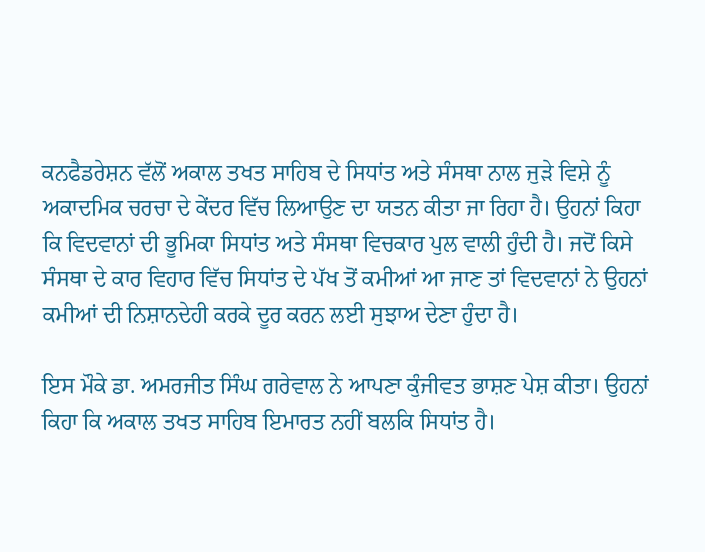ਕਨਫੈਡਰੇਸ਼ਨ ਵੱਲੋਂ ਅਕਾਲ ਤਖਤ ਸਾਹਿਬ ਦੇ ਸਿਧਾਂਤ ਅਤੇ ਸੰਸਥਾ ਨਾਲ ਜੁੜੇ ਵਿਸ਼ੇ ਨੂੰ ਅਕਾਦਮਿਕ ਚਰਚਾ ਦੇ ਕੇਂਦਰ ਵਿੱਚ ਲਿਆਉਣ ਦਾ ਯਤਨ ਕੀਤਾ ਜਾ ਰਿਹਾ ਹੈ। ਉਹਨਾਂ ਕਿਹਾ ਕਿ ਵਿਦਵਾਨਾਂ ਦੀ ਭੂਮਿਕਾ ਸਿਧਾਂਤ ਅਤੇ ਸੰਸਥਾ ਵਿਚਕਾਰ ਪੁਲ ਵਾਲੀ ਹੁੰਦੀ ਹੈ। ਜਦੋਂ ਕਿਸੇ ਸੰਸਥਾ ਦੇ ਕਾਰ ਵਿਹਾਰ ਵਿੱਚ ਸਿਧਾਂਤ ਦੇ ਪੱਖ ਤੋਂ ਕਮੀਆਂ ਆ ਜਾਣ ਤਾਂ ਵਿਦਵਾਨਾਂ ਨੇ ਉਹਨਾਂ ਕਮੀਆਂ ਦੀ ਨਿਸ਼ਾਨਦੇਹੀ ਕਰਕੇ ਦੂਰ ਕਰਨ ਲਈ ਸੁਝਾਅ ਦੇਣਾ ਹੁੰਦਾ ਹੈ।

ਇਸ ਮੌਕੇ ਡਾ. ਅਮਰਜੀਤ ਸਿੰਘ ਗਰੇਵਾਲ ਨੇ ਆਪਣਾ ਕੁੰਜੀਵਤ ਭਾਸ਼ਣ ਪੇਸ਼ ਕੀਤਾ। ਉਹਨਾਂ ਕਿਹਾ ਕਿ ਅਕਾਲ ਤਖਤ ਸਾਹਿਬ ਇਮਾਰਤ ਨਹੀਂ ਬਲਕਿ ਸਿਧਾਂਤ ਹੈ।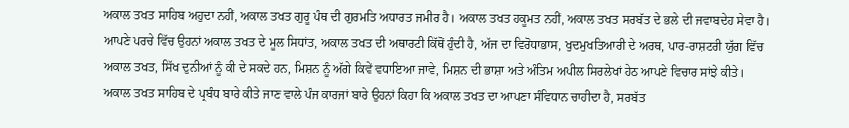ਅਕਾਲ ਤਖਤ ਸਾਹਿਬ ਅਹੁਦਾ ਨਹੀਂ, ਅਕਾਲ ਤਖਤ ਗੁਰੂ ਪੰਥ ਦੀ ਗੁਰਮਤਿ ਅਧਾਰਤ ਜਮੀਰ ਹੈ। ਅਕਾਲ ਤਖਤ ਹਕੂਮਤ ਨਹੀਂ, ਅਕਾਲ ਤਖਤ ਸਰਬੱਤ ਦੇ ਭਲੇ ਦੀ ਜਵਾਬਦੇਹ ਸੇਵਾ ਹੈ।
ਆਪਣੇ ਪਰਚੇ ਵਿੱਚ ਉਹਨਾਂ ਅਕਾਲ ਤਖਤ ਦੇ ਮੂਲ ਸਿਧਾਂਤ, ਅਕਾਲ ਤਖਤ ਦੀ ਅਥਾਰਟੀ ਕਿੱਥੋਂ ਹੁੰਦੀ ਹੈ, ਅੱਜ ਦਾ ਵਿਰੋਧਾਭਾਸ, ਖੁਦਮੁਖਤਿਆਰੀ ਦੇ ਅਰਥ, ਪਾਰ-ਰਾਸ਼ਟਰੀ ਯੁੱਗ ਵਿੱਚ ਅਕਾਲ ਤਖਤ, ਸਿੱਖ ਦੁਨੀਆਂ ਨੂੰ ਕੀ ਦੇ ਸਕਦੇ ਹਨ, ਮਿਸ਼ਨ ਨੂੰ ਅੱਗੇ ਕਿਵੇਂ ਵਧਾਇਆ ਜਾਵੇ, ਮਿਸ਼ਨ ਦੀ ਭਾਸ਼ਾ ਅਤੇ ਅੰਤਿਮ ਅਪੀਲ ਸਿਰਲੇਖਾਂ ਹੇਠ ਆਪਣੇ ਵਿਚਾਰ ਸਾਂਝੇ ਕੀਤੇ।
ਅਕਾਲ ਤਖਤ ਸਾਹਿਬ ਦੇ ਪ੍ਰਬੰਧ ਬਾਰੇ ਕੀਤੇ ਜਾਣ ਵਾਲੇ ਪੰਜ ਕਾਰਜਾਂ ਬਾਰੇ ਉਹਨਾਂ ਕਿਹਾ ਕਿ ਅਕਾਲ ਤਖਤ ਦਾ ਆਪਣਾ ਸੰਵਿਧਾਨ ਚਾਹੀਦਾ ਹੈ, ਸਰਬੱਤ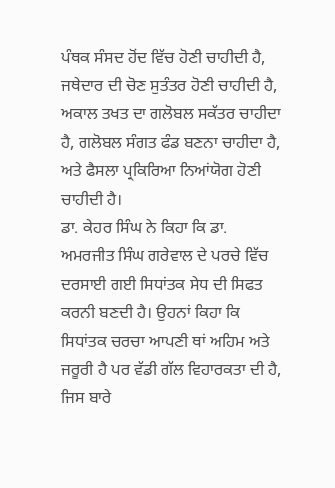ਪੰਥਕ ਸੰਸਦ ਹੋਂਦ ਵਿੱਚ ਹੋਣੀ ਚਾਹੀਦੀ ਹੈ, ਜਥੇਦਾਰ ਦੀ ਚੋਣ ਸੁਤੰਤਰ ਹੋਣੀ ਚਾਹੀਦੀ ਹੈ, ਅਕਾਲ ਤਖਤ ਦਾ ਗਲੋਬਲ ਸਕੱਤਰ ਚਾਹੀਦਾ ਹੈ, ਗਲੋਬਲ ਸੰਗਤ ਫੰਡ ਬਣਨਾ ਚਾਹੀਦਾ ਹੈ, ਅਤੇ ਫੈਸਲਾ ਪ੍ਰਕਿਰਿਆ ਨਿਆਂਯੋਗ ਹੋਣੀ ਚਾਹੀਦੀ ਹੈ।
ਡਾ. ਕੇਹਰ ਸਿੰਘ ਨੇ ਕਿਹਾ ਕਿ ਡਾ. ਅਮਰਜੀਤ ਸਿੰਘ ਗਰੇਵਾਲ ਦੇ ਪਰਚੇ ਵਿੱਚ ਦਰਸਾਈ ਗਈ ਸਿਧਾਂਤਕ ਸੇਧ ਦੀ ਸਿਫਤ ਕਰਨੀ ਬਣਦੀ ਹੈ। ਉਹਨਾਂ ਕਿਹਾ ਕਿ ਸਿਧਾਂਤਕ ਚਰਚਾ ਆਪਣੀ ਥਾਂ ਅਹਿਮ ਅਤੇ ਜਰੂਰੀ ਹੈ ਪਰ ਵੱਡੀ ਗੱਲ ਵਿਹਾਰਕਤਾ ਦੀ ਹੈ, ਜਿਸ ਬਾਰੇ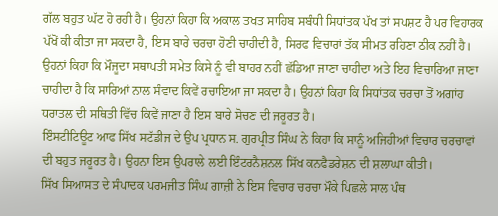ਗੱਲ ਬਹੁਤ ਘੱਟ ਹੋ ਰਹੀ ਹੈ। ਉਹਨਾਂ ਕਿਹਾ ਕਿ ਅਕਾਲ ਤਖਤ ਸਾਹਿਬ ਸਬੰਧੀ ਸਿਧਾਂਤਕ ਪੱਖ ਤਾਂ ਸਪਸ਼ਟ ਹੈ ਪਰ ਵਿਹਾਰਕ ਪੱਖੋਂ ਕੀ ਕੀਤਾ ਜਾ ਸਕਦਾ ਹੈ, ਇਸ ਬਾਰੇ ਚਰਚਾ ਹੋਣੀ ਚਾਹੀਦੀ ਹੈ, ਸਿਰਫ ਵਿਚਾਰਾਂ ਤੱਕ ਸੀਮਤ ਰਹਿਣਾ ਠੀਕ ਨਹੀਂ ਹੈ। ਉਹਨਾਂ ਕਿਹਾ ਕਿ ਮੌਜੂਦਾ ਸਥਾਪਤੀ ਸਮੇਤ ਕਿਸੇ ਨੂੰ ਵੀ ਬਾਹਰ ਨਹੀਂ ਛੱਡਿਆ ਜਾਣਾ ਚਾਹੀਦਾ ਅਤੇ ਇਹ ਵਿਚਾਰਿਆ ਜਾਣਾ ਚਾਹੀਦਾ ਹੈ ਕਿ ਸਾਰਿਆਂ ਨਾਲ ਸੰਵਾਦ ਕਿਵੇਂ ਰਚਾਇਆ ਜਾ ਸਕਦਾ ਹੈ। ਉਹਨਾਂ ਕਿਹਾ ਕਿ ਸਿਧਾਂਤਕ ਚਰਚਾ ਤੋਂ ਅਗਾਂਹ ਧਰਾਤਲ ਦੀ ਸਥਿਤੀ ਵਿੱਚ ਕਿਵੇਂ ਜਾਣਾ ਹੈ ਇਸ ਬਾਰੇ ਸੋਚਣ ਦੀ ਜਰੂਰਤ ਹੈ।
ਇੰਸਟੀਟਿਊਟ ਆਫ ਸਿੱਖ ਸਟੱਡੀਜ ਦੇ ਉਪ ਪ੍ਰਧਾਨ ਸ. ਗੁਰਪ੍ਰੀਤ ਸਿੰਘ ਨੇ ਕਿਹਾ ਕਿ ਸਾਨੂੰ ਅਜਿਹੀਆਂ ਵਿਚਾਰ ਚਰਚਾਵਾਂ ਦੀ ਬਹੁਤ ਜਰੂਰਤ ਹੈ। ਉਹਨਾ ਇਸ ਉਪਰਾਲੇ ਲਈ ਇੰਟਰਨੈਸ਼ਨਲ ਸਿੱਖ ਕਨਫੈਡਰੇਸ਼ਨ ਦੀ ਸ਼ਲਾਘਾ ਕੀਤੀ।
ਸਿੱਖ ਸਿਆਸਤ ਦੇ ਸੰਪਾਦਕ ਪਰਮਜੀਤ ਸਿੰਘ ਗਾਜ਼ੀ ਨੇ ਇਸ ਵਿਚਾਰ ਚਰਚਾ ਮੌਕੇ ਪਿਛਲੇ ਸਾਲ ਪੰਥ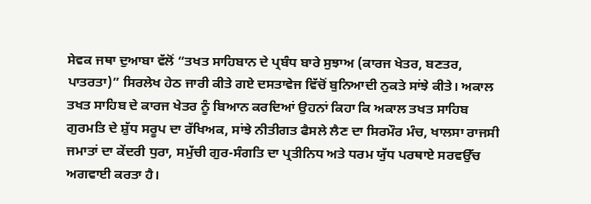ਸੇਵਕ ਜਥਾ ਦੁਆਬਾ ਵੱਲੋਂ “ਤਖਤ ਸਾਹਿਬਾਨ ਦੇ ਪ੍ਰਬੰਧ ਬਾਰੇ ਸੁਝਾਅ (ਕਾਰਜ ਖੇਤਰ, ਬਣਤਰ, ਪਾਤਰਤਾ)” ਸਿਰਲੇਖ ਹੇਠ ਜਾਰੀ ਕੀਤੇ ਗਏ ਦਸਤਾਵੇਜ ਵਿੱਚੋਂ ਬੁਨਿਆਦੀ ਨੁਕਤੇ ਸਾਂਝੇ ਕੀਤੇ। ਅਕਾਲ ਤਖਤ ਸਾਹਿਬ ਦੇ ਕਾਰਜ ਖੇਤਰ ਨੂੰ ਬਿਆਨ ਕਰਦਿਆਂ ਉਹਨਾਂ ਕਿਹਾ ਕਿ ਅਕਾਲ ਤਖਤ ਸਾਹਿਬ ਗੁਰਮਤਿ ਦੇ ਸ਼ੁੱਧ ਸਰੂਪ ਦਾ ਰੱਖਿਅਕ, ਸਾਂਝੇ ਨੀਤੀਗਤ ਫੈਸਲੇ ਲੈਣ ਦਾ ਸਿਰਮੌਰ ਮੰਚ, ਖਾਲਸਾ ਰਾਜਸੀ ਜਮਾਤਾਂ ਦਾ ਕੇਂਦਰੀ ਧੁਰਾ, ਸਮੁੱਚੀ ਗੁਰ-ਸੰਗਤਿ ਦਾ ਪ੍ਰਤੀਨਿਧ ਅਤੇ ਧਰਮ ਯੁੱਧ ਪਰਥਾਏ ਸਰਵਉੱਚ ਅਗਵਾਈ ਕਰਤਾ ਹੈ।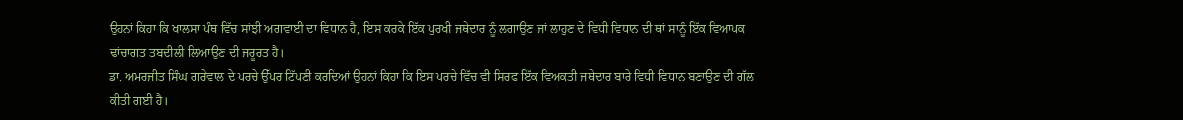ਉਹਨਾਂ ਕਿਹਾ ਕਿ ਖਾਲਸਾ ਪੰਥ ਵਿੱਚ ਸਾਂਝੀ ਅਗਵਾਈ ਦਾ ਵਿਧਾਨ ਹੈ, ਇਸ ਕਰਕੇ ਇੱਕ ਪੁਰਖੀ ਜਥੇਦਾਰ ਨੂੰ ਲਗਾਉਣ ਜਾਂ ਲਾਹੁਣ ਦੇ ਵਿਧੀ ਵਿਧਾਨ ਦੀ ਥਾਂ ਸਾਨੂੰ ਇੱਕ ਵਿਆਪਕ ਢਾਂਚਾਗਤ ਤਬਦੀਲੀ ਲਿਆਉਣ ਦੀ ਜਰੂਰਤ ਹੈ।
ਡਾ. ਅਮਰਜੀਤ ਸਿੰਘ ਗਰੇਵਾਲ ਦੇ ਪਰਚੇ ਉੱਪਰ ਟਿੱਪਣੀ ਕਰਦਿਆਂ ਉਹਨਾਂ ਕਿਹਾ ਕਿ ਇਸ ਪਰਚੇ ਵਿੱਚ ਵੀ ਸਿਰਫ ਇੱਕ ਵਿਅਕਤੀ ਜਥੇਦਾਰ ਬਾਰੇ ਵਿਧੀ ਵਿਧਾਨ ਬਣਾਉਣ ਦੀ ਗੱਲ ਕੀਤੀ ਗਈ ਹੈ।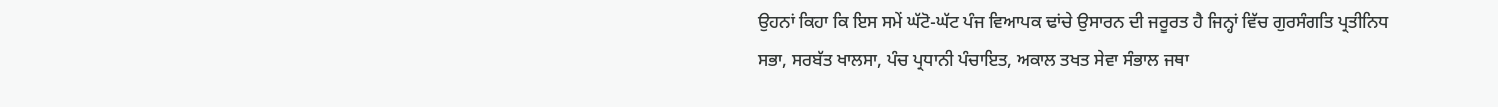ਉਹਨਾਂ ਕਿਹਾ ਕਿ ਇਸ ਸਮੇਂ ਘੱਟੋ-ਘੱਟ ਪੰਜ ਵਿਆਪਕ ਢਾਂਚੇ ਉਸਾਰਨ ਦੀ ਜਰੂਰਤ ਹੈ ਜਿਨ੍ਹਾਂ ਵਿੱਚ ਗੁਰਸੰਗਤਿ ਪ੍ਰਤੀਨਿਧ ਸਭਾ, ਸਰਬੱਤ ਖਾਲਸਾ, ਪੰਚ ਪ੍ਰਧਾਨੀ ਪੰਚਾਇਤ, ਅਕਾਲ ਤਖਤ ਸੇਵਾ ਸੰਭਾਲ ਜਥਾ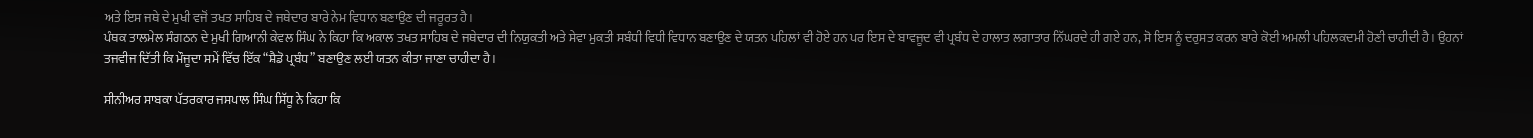ਅਤੇ ਇਸ ਜਥੇ ਦੇ ਮੁਖੀ ਵਜੋਂ ਤਖਤ ਸਾਹਿਬ ਦੇ ਜਥੇਦਾਰ ਬਾਰੇ ਨੇਮ ਵਿਧਾਨ ਬਣਾਉਣ ਦੀ ਜਰੂਰਤ ਹੈ।
ਪੰਥਕ ਤਾਲਮੇਲ ਸੰਗਠਨ ਦੇ ਮੁਖੀ ਗਿਆਨੀ ਕੇਵਲ ਸਿੰਘ ਨੇ ਕਿਹਾ ਕਿ ਅਕਾਲ ਤਖਤ ਸਾਹਿਬ ਦੇ ਜਥੇਦਾਰ ਦੀ ਨਿਯੁਕਤੀ ਅਤੇ ਸੇਵਾ ਮੁਕਤੀ ਸਬੰਧੀ ਵਿਧੀ ਵਿਧਾਨ ਬਣਾਉਣ ਦੇ ਯਤਨ ਪਹਿਲਾਂ ਵੀ ਹੋਏ ਹਨ ਪਰ ਇਸ ਦੇ ਬਾਵਜੂਦ ਵੀ ਪ੍ਰਬੰਧ ਦੇ ਹਾਲਾਤ ਲਗਾਤਾਰ ਨਿੱਘਰਦੇ ਹੀ ਗਏ ਹਨ, ਸੋ ਇਸ ਨੂੰ ਦਰੁਸਤ ਕਰਨ ਬਾਰੇ ਕੋਈ ਅਮਲੀ ਪਹਿਲਕਦਮੀ ਹੋਣੀ ਚਾਹੀਦੀ ਹੈ। ਉਹਨਾਂ ਤਜਵੀਜ ਦਿੱਤੀ ਕਿ ਮੌਜੂਦਾ ਸਮੇਂ ਵਿੱਚ ਇੱਕ “ਸ਼ੈਡੋ ਪ੍ਰਬੰਧ” ਬਣਾਉਣ ਲਈ ਯਤਨ ਕੀਤਾ ਜਾਣਾ ਚਾਹੀਦਾ ਹੈ।

ਸੀਨੀਅਰ ਸਾਬਕਾ ਪੱਤਰਕਾਰ ਜਸਪਾਲ ਸਿੰਘ ਸਿੱਧੂ ਨੇ ਕਿਹਾ ਕਿ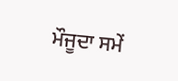ਮੌਜੂਦਾ ਸਮੇਂ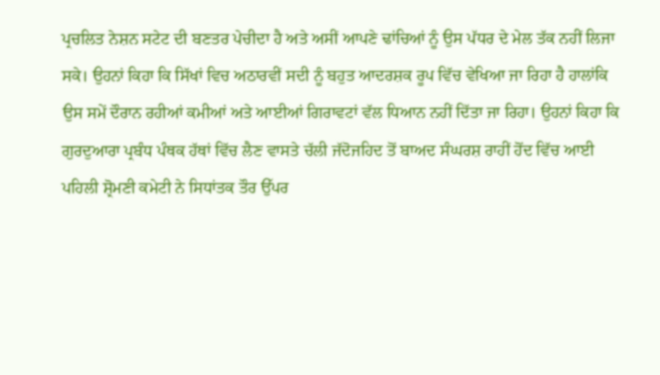ਪ੍ਰਚਲਿਤ ਨੇਸ਼ਨ ਸਟੇਟ ਦੀ ਬਣਤਰ ਪੇਚੀਦਾ ਹੈ ਅਤੇ ਅਸੀਂ ਆਪਣੇ ਢਾਂਚਿਆਂ ਨੂੰ ਉਸ ਪੱਧਰ ਦੇ ਮੇਲ ਤੱਕ ਨਹੀਂ ਲਿਜਾ ਸਕੇ। ਉਹਨਾਂ ਕਿਹਾ ਕਿ ਸਿੱਖਾਂ ਵਿਚ ਅਠਾਰਵੀਂ ਸਦੀ ਨੂੰ ਬਹੁਤ ਆਦਰਸ਼ਕ ਰੂਪ ਵਿੱਚ ਵੇਖਿਆ ਜਾ ਰਿਹਾ ਹੈ ਹਾਲਾਂਕਿ ਉਸ ਸਮੇਂ ਦੌਰਾਨ ਰਹੀਆਂ ਕਮੀਆਂ ਅਤੇ ਆਈਆਂ ਗਿਰਾਵਟਾਂ ਵੱਲ ਧਿਆਨ ਨਹੀਂ ਦਿੱਤਾ ਜਾ ਰਿਹਾ। ਉਹਨਾਂ ਕਿਹਾ ਕਿ ਗੁਰਦੁਆਰਾ ਪ੍ਰਬੰਧ ਪੰਥਕ ਹੱਥਾਂ ਵਿੱਚ ਲੈਣ ਵਾਸਤੇ ਚੱਲੀ ਜੱਦੋਜਹਿਦ ਤੋਂ ਬਾਅਦ ਸੰਘਰਸ਼ ਰਾਹੀਂ ਹੋਂਦ ਵਿੱਚ ਆਈ ਪਹਿਲੀ ਸ਼੍ਰੋਮਣੀ ਕਮੇਟੀ ਨੇ ਸਿਧਾਂਤਕ ਤੌਰ ਉੱਪਰ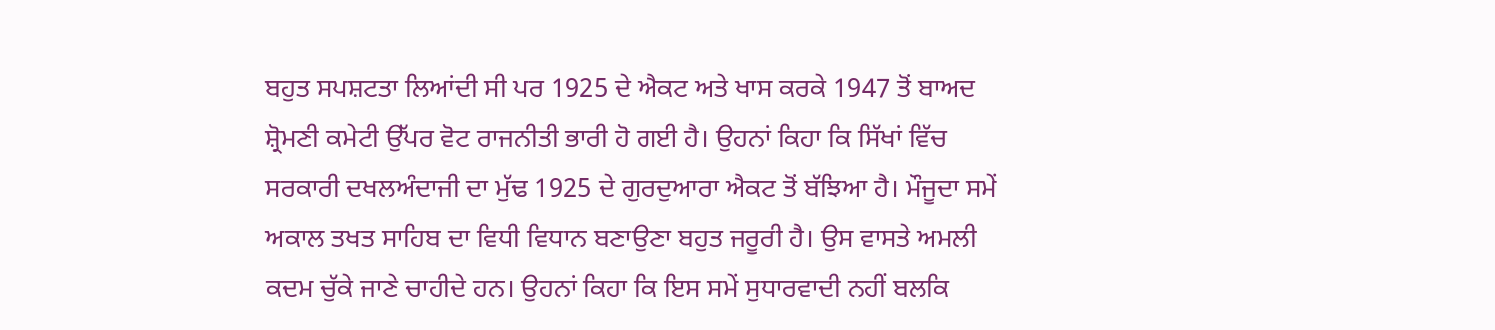ਬਹੁਤ ਸਪਸ਼ਟਤਾ ਲਿਆਂਦੀ ਸੀ ਪਰ 1925 ਦੇ ਐਕਟ ਅਤੇ ਖਾਸ ਕਰਕੇ 1947 ਤੋਂ ਬਾਅਦ ਸ਼੍ਰੋਮਣੀ ਕਮੇਟੀ ਉੱਪਰ ਵੋਟ ਰਾਜਨੀਤੀ ਭਾਰੀ ਹੋ ਗਈ ਹੈ। ਉਹਨਾਂ ਕਿਹਾ ਕਿ ਸਿੱਖਾਂ ਵਿੱਚ ਸਰਕਾਰੀ ਦਖਲਅੰਦਾਜੀ ਦਾ ਮੁੱਢ 1925 ਦੇ ਗੁਰਦੁਆਰਾ ਐਕਟ ਤੋਂ ਬੱਝਿਆ ਹੈ। ਮੌਜੂਦਾ ਸਮੇਂ ਅਕਾਲ ਤਖਤ ਸਾਹਿਬ ਦਾ ਵਿਧੀ ਵਿਧਾਨ ਬਣਾਉਣਾ ਬਹੁਤ ਜਰੂਰੀ ਹੈ। ਉਸ ਵਾਸਤੇ ਅਮਲੀ ਕਦਮ ਚੁੱਕੇ ਜਾਣੇ ਚਾਹੀਦੇ ਹਨ। ਉਹਨਾਂ ਕਿਹਾ ਕਿ ਇਸ ਸਮੇਂ ਸੁਧਾਰਵਾਦੀ ਨਹੀਂ ਬਲਕਿ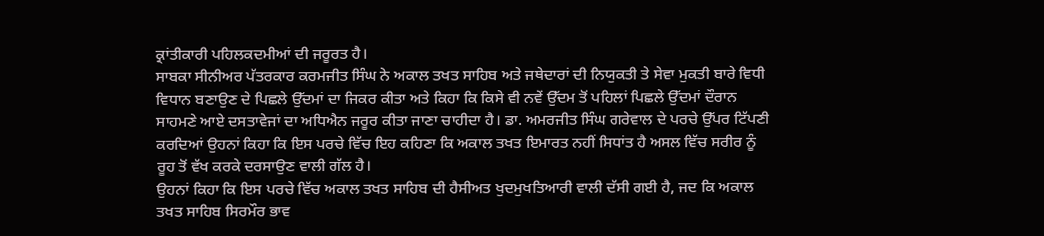ਕ੍ਰਾਂਤੀਕਾਰੀ ਪਹਿਲਕਦਮੀਆਂ ਦੀ ਜਰੂਰਤ ਹੈ।
ਸਾਬਕਾ ਸੀਨੀਅਰ ਪੱਤਰਕਾਰ ਕਰਮਜੀਤ ਸਿੰਘ ਨੇ ਅਕਾਲ ਤਖਤ ਸਾਹਿਬ ਅਤੇ ਜਥੇਦਾਰਾਂ ਦੀ ਨਿਯੁਕਤੀ ਤੇ ਸੇਵਾ ਮੁਕਤੀ ਬਾਰੇ ਵਿਧੀ ਵਿਧਾਨ ਬਣਾਉਣ ਦੇ ਪਿਛਲੇ ਉੱਦਮਾਂ ਦਾ ਜਿਕਰ ਕੀਤਾ ਅਤੇ ਕਿਹਾ ਕਿ ਕਿਸੇ ਵੀ ਨਵੇਂ ਉੱਦਮ ਤੋਂ ਪਹਿਲਾਂ ਪਿਛਲੇ ਉੱਦਮਾਂ ਦੌਰਾਨ ਸਾਹਮਣੇ ਆਏ ਦਸਤਾਵੇਜਾਂ ਦਾ ਅਧਿਐਨ ਜਰੂਰ ਕੀਤਾ ਜਾਣਾ ਚਾਹੀਦਾ ਹੈ। ਡਾ. ਅਮਰਜੀਤ ਸਿੰਘ ਗਰੇਵਾਲ ਦੇ ਪਰਚੇ ਉੱਪਰ ਟਿੱਪਣੀ ਕਰਦਿਆਂ ਉਹਨਾਂ ਕਿਹਾ ਕਿ ਇਸ ਪਰਚੇ ਵਿੱਚ ਇਹ ਕਹਿਣਾ ਕਿ ਅਕਾਲ ਤਖਤ ਇਮਾਰਤ ਨਹੀਂ ਸਿਧਾਂਤ ਹੈ ਅਸਲ ਵਿੱਚ ਸਰੀਰ ਨੂੰ ਰੂਹ ਤੋਂ ਵੱਖ ਕਰਕੇ ਦਰਸਾਉਣ ਵਾਲੀ ਗੱਲ ਹੈ।
ਉਹਨਾਂ ਕਿਹਾ ਕਿ ਇਸ ਪਰਚੇ ਵਿੱਚ ਅਕਾਲ ਤਖਤ ਸਾਹਿਬ ਦੀ ਹੈਸੀਅਤ ਖੁਦਮੁਖਤਿਆਰੀ ਵਾਲੀ ਦੱਸੀ ਗਈ ਹੈ, ਜਦ ਕਿ ਅਕਾਲ ਤਖਤ ਸਾਹਿਬ ਸਿਰਮੌਰ ਭਾਵ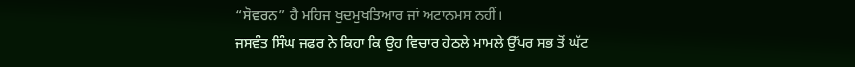“ਸੋਵਰਨ” ਹੈ ਮਹਿਜ ਖੁਦਮੁਖਤਿਆਰ ਜਾਂ ਅਟਾਨਮਸ ਨਹੀਂ।
ਜਸਵੰਤ ਸਿੰਘ ਜਫਰ ਨੇ ਕਿਹਾ ਕਿ ਉਹ ਵਿਚਾਰ ਹੇਠਲੇ ਮਾਮਲੇ ਉੱਪਰ ਸਭ ਤੋਂ ਘੱਟ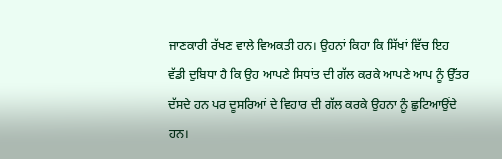ਜਾਣਕਾਰੀ ਰੱਖਣ ਵਾਲੇ ਵਿਅਕਤੀ ਹਨ। ਉਹਨਾਂ ਕਿਹਾ ਕਿ ਸਿੱਖਾਂ ਵਿੱਚ ਇਹ ਵੱਡੀ ਦੁਬਿਧਾ ਹੈ ਕਿ ਉਹ ਆਪਣੇ ਸਿਧਾਂਤ ਦੀ ਗੱਲ ਕਰਕੇ ਆਪਣੇ ਆਪ ਨੂੰ ਉੱਤਰ ਦੱਸਦੇ ਹਨ ਪਰ ਦੂਸਰਿਆਂ ਦੇ ਵਿਹਾਰ ਦੀ ਗੱਲ ਕਰਕੇ ਉਹਨਾ ਨੂੰ ਛੁਟਿਆਉਂਦੇ ਹਨ।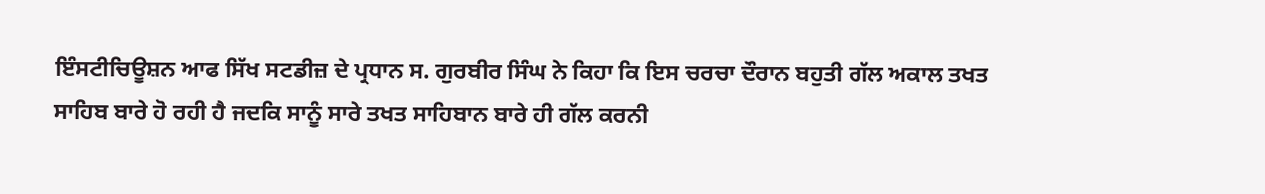ਇੰਸਟੀਚਿਊਸ਼ਨ ਆਫ ਸਿੱਖ ਸਟਡੀਜ਼ ਦੇ ਪ੍ਰਧਾਨ ਸ. ਗੁਰਬੀਰ ਸਿੰਘ ਨੇ ਕਿਹਾ ਕਿ ਇਸ ਚਰਚਾ ਦੌਰਾਨ ਬਹੁਤੀ ਗੱਲ ਅਕਾਲ ਤਖਤ ਸਾਹਿਬ ਬਾਰੇ ਹੋ ਰਹੀ ਹੈ ਜਦਕਿ ਸਾਨੂੰ ਸਾਰੇ ਤਖਤ ਸਾਹਿਬਾਨ ਬਾਰੇ ਹੀ ਗੱਲ ਕਰਨੀ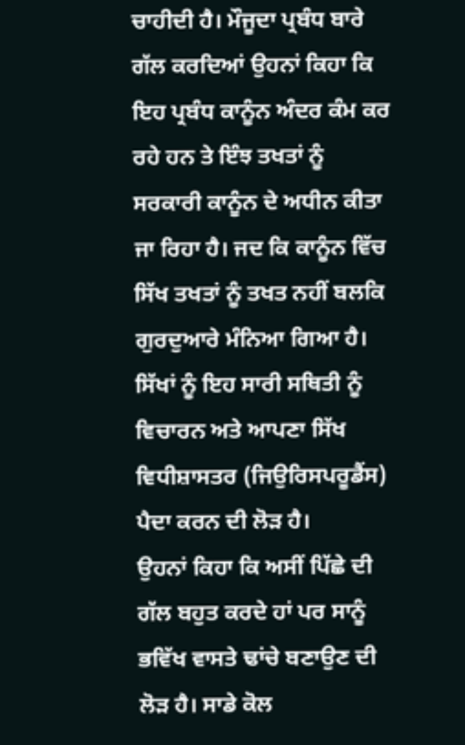ਚਾਹੀਦੀ ਹੈ। ਮੌਜੂਦਾ ਪ੍ਰਬੰਧ ਬਾਰੇ ਗੱਲ ਕਰਦਿਆਂ ਉਹਨਾਂ ਕਿਹਾ ਕਿ ਇਹ ਪ੍ਰਬੰਧ ਕਾਨੂੰਨ ਅੰਦਰ ਕੰਮ ਕਰ ਰਹੇ ਹਨ ਤੇ ਇੰਝ ਤਖਤਾਂ ਨੂੰ ਸਰਕਾਰੀ ਕਾਨੂੰਨ ਦੇ ਅਧੀਨ ਕੀਤਾ ਜਾ ਰਿਹਾ ਹੈ। ਜਦ ਕਿ ਕਾਨੂੰਨ ਵਿੱਚ ਸਿੱਖ ਤਖਤਾਂ ਨੂੰ ਤਖਤ ਨਹੀਂ ਬਲਕਿ ਗੁਰਦੁਆਰੇ ਮੰਨਿਆ ਗਿਆ ਹੈ। ਸਿੱਖਾਂ ਨੂੰ ਇਹ ਸਾਰੀ ਸਥਿਤੀ ਨੂੰ ਵਿਚਾਰਨ ਅਤੇ ਆਪਣਾ ਸਿੱਖ ਵਿਧੀਸ਼ਾਸਤਰ (ਜਿਉਰਿਸਪਰੂਡੈਂਸ) ਪੈਦਾ ਕਰਨ ਦੀ ਲੋੜ ਹੈ।
ਉਹਨਾਂ ਕਿਹਾ ਕਿ ਅਸੀਂ ਪਿੱਛੇ ਦੀ ਗੱਲ ਬਹੁਤ ਕਰਦੇ ਹਾਂ ਪਰ ਸਾਨੂੰ ਭਵਿੱਖ ਵਾਸਤੇ ਢਾਂਚੇ ਬਣਾਉਣ ਦੀ ਲੋੜ ਹੈ। ਸਾਡੇ ਕੋਲ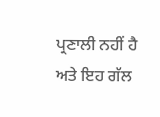ਪ੍ਰਣਾਲੀ ਨਹੀਂ ਹੈ ਅਤੇ ਇਹ ਗੱਲ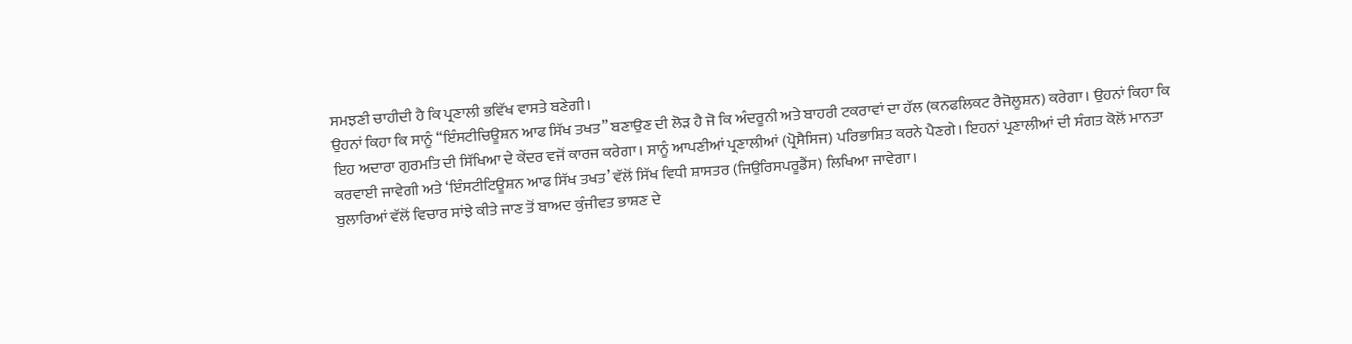ਸਮਝਣੀ ਚਾਹੀਦੀ ਹੈ ਕਿ ਪ੍ਰਣਾਲੀ ਭਵਿੱਖ ਵਾਸਤੇ ਬਣੇਗੀ।
ਉਹਨਾਂ ਕਿਹਾ ਕਿ ਸਾਨੂੰ “ਇੰਸਟੀਚਿਊਸ਼ਨ ਆਫ ਸਿੱਖ ਤਖਤ” ਬਣਾਉਣ ਦੀ ਲੋੜ ਹੈ ਜੋ ਕਿ ਅੰਦਰੂਨੀ ਅਤੇ ਬਾਹਰੀ ਟਕਰਾਵਾਂ ਦਾ ਹੱਲ (ਕਨਫਲਿਕਟ ਰੈਜੋਲੂਸ਼ਨ) ਕਰੇਗਾ। ਉਹਨਾਂ ਕਿਹਾ ਕਿ ਇਹ ਅਦਾਰਾ ਗੁਰਮਤਿ ਦੀ ਸਿੱਖਿਆ ਦੇ ਕੇਂਦਰ ਵਜੋਂ ਕਾਰਜ ਕਰੇਗਾ। ਸਾਨੂੰ ਆਪਣੀਆਂ ਪ੍ਰਣਾਲੀਆਂ (ਪ੍ਰੋਸੈਸਿਜ) ਪਰਿਭਾਸ਼ਿਤ ਕਰਨੇ ਪੈਣਗੇ। ਇਹਨਾਂ ਪ੍ਰਣਾਲੀਆਂ ਦੀ ਸੰਗਤ ਕੋਲੋਂ ਮਾਨਤਾ ਕਰਵਾਈ ਜਾਵੇਗੀ ਅਤੇ ‘ਇੰਸਟੀਟਿਊਸ਼ਨ ਆਫ ਸਿੱਖ ਤਖਤ’ ਵੱਲੋਂ ਸਿੱਖ ਵਿਧੀ ਸ਼ਾਸਤਰ (ਜਿਉਰਿਸਪਰੂਡੈਂਸ) ਲਿਖਿਆ ਜਾਵੇਗਾ।
ਬੁਲਾਰਿਆਂ ਵੱਲੋਂ ਵਿਚਾਰ ਸਾਂਝੇ ਕੀਤੇ ਜਾਣ ਤੋਂ ਬਾਅਦ ਕੁੰਜੀਵਤ ਭਾਸ਼ਣ ਦੇ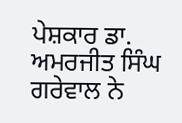ਪੇਸ਼ਕਾਰ ਡਾ. ਅਮਰਜੀਤ ਸਿੰਘ ਗਰੇਵਾਲ ਨੇ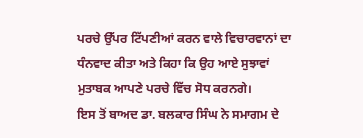ਪਰਚੇ ਉੱਪਰ ਟਿੱਪਣੀਆਂ ਕਰਨ ਵਾਲੇ ਵਿਚਾਰਵਾਨਾਂ ਦਾ ਧੰਨਵਾਦ ਕੀਤਾ ਅਤੇ ਕਿਹਾ ਕਿ ਉਹ ਆਏ ਸੁਝਾਵਾਂ ਮੁਤਾਬਕ ਆਪਣੇ ਪਰਚੇ ਵਿੱਚ ਸੋਧ ਕਰਨਗੇ।
ਇਸ ਤੋਂ ਬਾਅਦ ਡਾ. ਬਲਕਾਰ ਸਿੰਘ ਨੇ ਸਮਾਗਮ ਦੇ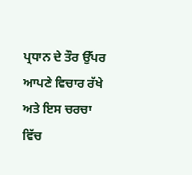ਪ੍ਰਧਾਨ ਦੇ ਤੌਰ ਉੱਪਰ ਆਪਣੇ ਵਿਚਾਰ ਰੱਖੇ ਅਤੇ ਇਸ ਚਰਚਾ ਵਿੱਚ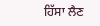ਹਿੱਸਾ ਲੈਣ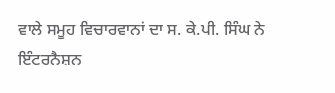ਵਾਲੇ ਸਮੂਹ ਵਿਚਾਰਵਾਨਾਂ ਦਾ ਸ. ਕੇ.ਪੀ. ਸਿੰਘ ਨੇ ਇੰਟਰਨੈਸ਼ਨ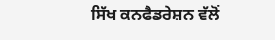ਸਿੱਖ ਕਨਫੈਡਰੇਸ਼ਨ ਵੱਲੋਂ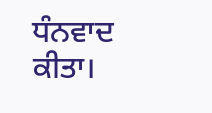ਧੰਨਵਾਦ ਕੀਤਾ।